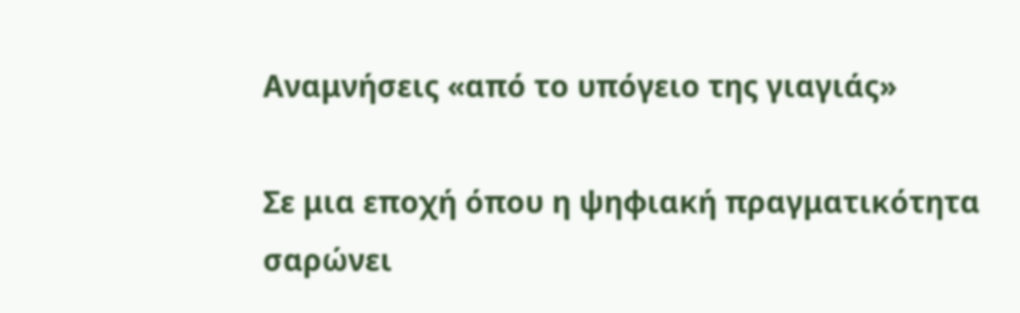Αναμνήσεις «από το υπόγειο της γιαγιάς»

Σε μια εποχή όπου η ψηφιακή πραγματικότητα σαρώνει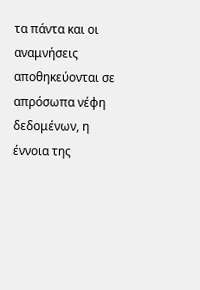τα πάντα και οι αναμνήσεις αποθηκεύονται σε απρόσωπα νέφη δεδομένων, η έννοια της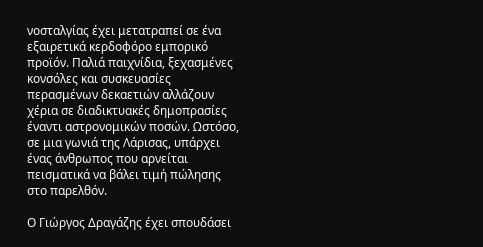νοσταλγίας έχει μετατραπεί σε ένα εξαιρετικά κερδοφόρο εμπορικό προϊόν. Παλιά παιχνίδια, ξεχασμένες κονσόλες και συσκευασίες περασμένων δεκαετιών αλλάζουν χέρια σε διαδικτυακές δημοπρασίες έναντι αστρονομικών ποσών. Ωστόσο, σε μια γωνιά της Λάρισας, υπάρχει ένας άνθρωπος που αρνείται πεισματικά να βάλει τιμή πώλησης στο παρελθόν.

Ο Γιώργος Δραγάζης έχει σπουδάσει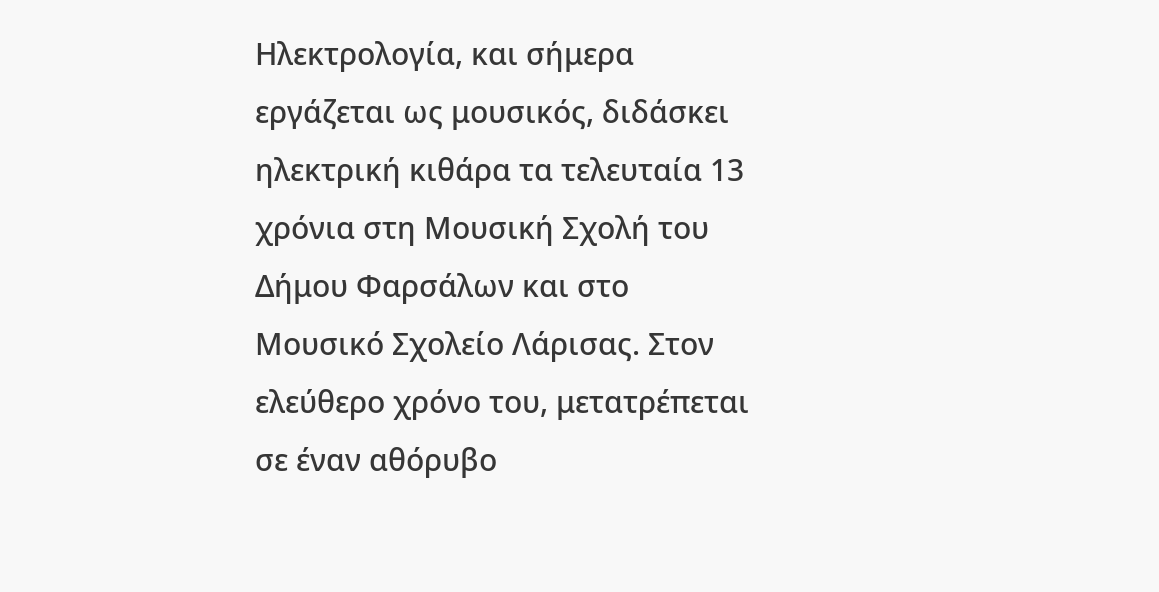Ηλεκτρολογία, και σήμερα εργάζεται ως μουσικός, διδάσκει ηλεκτρική κιθάρα τα τελευταία 13 χρόνια στη Μουσική Σχολή του Δήμου Φαρσάλων και στο Μουσικό Σχολείο Λάρισας. Στον ελεύθερο χρόνο του, μετατρέπεται σε έναν αθόρυβο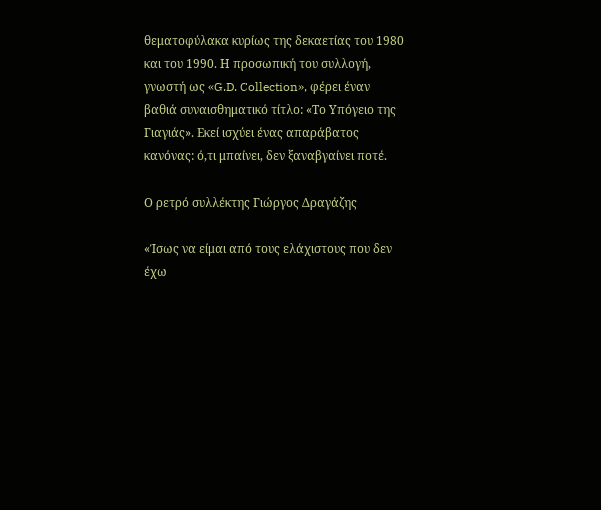θεματοφύλακα κυρίως της δεκαετίας του 1980 και του 1990. Η προσωπική του συλλογή, γνωστή ως «G.D. Collection», φέρει έναν βαθιά συναισθηματικό τίτλο: «Το Υπόγειο της Γιαγιάς». Εκεί ισχύει ένας απαράβατος κανόνας: ό,τι μπαίνει, δεν ξαναβγαίνει ποτέ.

Ο ρετρό συλλέκτης Γιώργος Δραγάζης

«Ίσως να είμαι από τους ελάχιστους που δεν έχω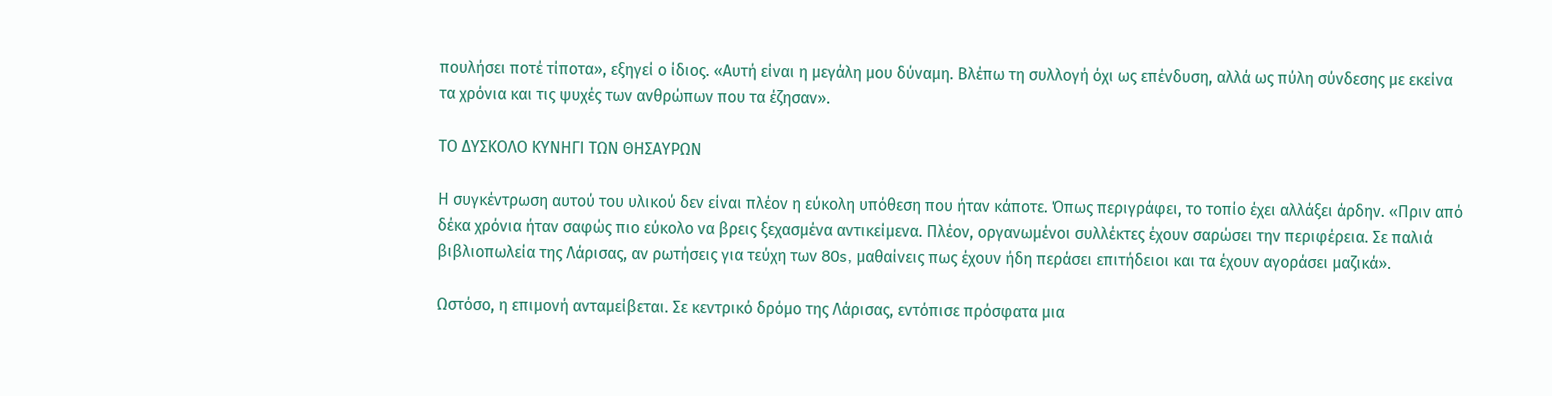πουλήσει ποτέ τίποτα», εξηγεί ο ίδιος. «Αυτή είναι η μεγάλη μου δύναμη. Βλέπω τη συλλογή όχι ως επένδυση, αλλά ως πύλη σύνδεσης με εκείνα τα χρόνια και τις ψυχές των ανθρώπων που τα έζησαν».

ΤΟ ΔΥΣΚΟΛΟ ΚΥΝΗΓΙ ΤΩΝ ΘΗΣΑΥΡΩΝ

Η συγκέντρωση αυτού του υλικού δεν είναι πλέον η εύκολη υπόθεση που ήταν κάποτε. Όπως περιγράφει, το τοπίο έχει αλλάξει άρδην. «Πριν από δέκα χρόνια ήταν σαφώς πιο εύκολο να βρεις ξεχασμένα αντικείμενα. Πλέον, οργανωμένοι συλλέκτες έχουν σαρώσει την περιφέρεια. Σε παλιά βιβλιοπωλεία της Λάρισας, αν ρωτήσεις για τεύχη των 80s, μαθαίνεις πως έχουν ήδη περάσει επιτήδειοι και τα έχουν αγοράσει μαζικά».

Ωστόσο, η επιμονή ανταμείβεται. Σε κεντρικό δρόμο της Λάρισας, εντόπισε πρόσφατα μια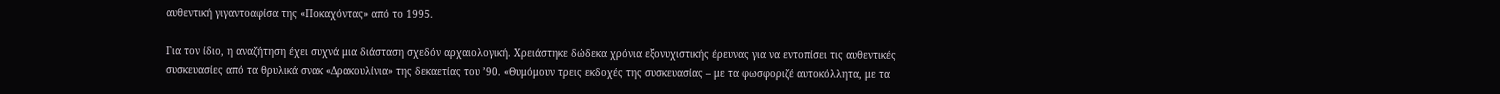αυθεντική γιγαντοαφίσα της «Ποκαχόντας» από το 1995.

Για τον ίδιο, η αναζήτηση έχει συχνά μια διάσταση σχεδόν αρχαιολογική. Χρειάστηκε δώδεκα χρόνια εξονυχιστικής έρευνας για να εντοπίσει τις αυθεντικές συσκευασίες από τα θρυλικά σνακ «Δρακουλίνια» της δεκαετίας του ’90. «Θυμόμουν τρεις εκδοχές της συσκευασίας – με τα φωσφοριζέ αυτοκόλλητα, με τα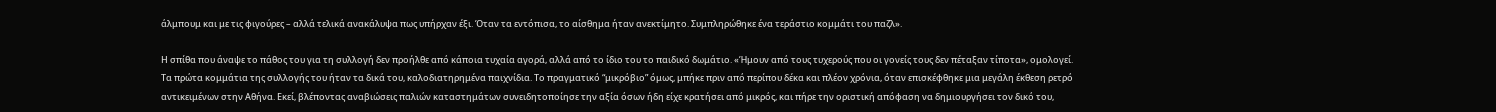άλμπουμ και με τις φιγούρες – αλλά τελικά ανακάλυψα πως υπήρχαν έξι. Όταν τα εντόπισα, το αίσθημα ήταν ανεκτίμητο. Συμπληρώθηκε ένα τεράστιο κομμάτι του παζλ».

Η σπίθα που άναψε το πάθος του για τη συλλογή δεν προήλθε από κάποια τυχαία αγορά, αλλά από το ίδιο του το παιδικό δωμάτιο. «Ήμουν από τους τυχερούς που οι γονείς τους δεν πέταξαν τίποτα», ομολογεί. Τα πρώτα κομμάτια της συλλογής του ήταν τα δικά του, καλοδιατηρημένα παιχνίδια. Το πραγματικό “μικρόβιο” όμως, μπήκε πριν από περίπου δέκα και πλέον χρόνια, όταν επισκέφθηκε μια μεγάλη έκθεση ρετρό αντικειμένων στην Αθήνα. Εκεί, βλέποντας αναβιώσεις παλιών καταστημάτων συνειδητοποίησε την αξία όσων ήδη είχε κρατήσει από μικρός, και πήρε την οριστική απόφαση να δημιουργήσει τον δικό του,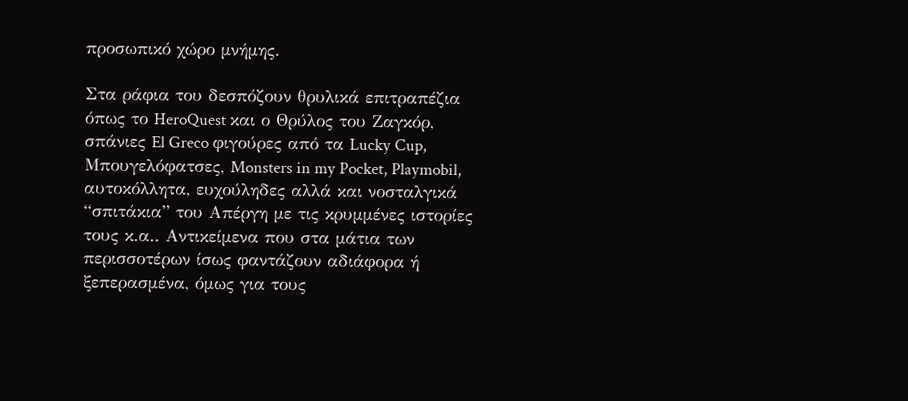προσωπικό χώρο μνήμης.

Στα ράφια του δεσπόζουν θρυλικά επιτραπέζια όπως το HeroQuest και ο Θρύλος του Ζαγκόρ, σπάνιες El Greco φιγούρες από τα Lucky Cup, Μπουγελόφατσες, Monsters in my Pocket, Playmobil, αυτοκόλλητα, ευχούληδες αλλά και νοσταλγικά “σπιτάκια” του Απέργη με τις κρυμμένες ιστορίες τους κ.α.. Αντικείμενα που στα μάτια των περισσοτέρων ίσως φαντάζουν αδιάφορα ή ξεπερασμένα, όμως για τους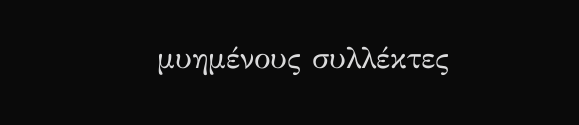μυημένους συλλέκτες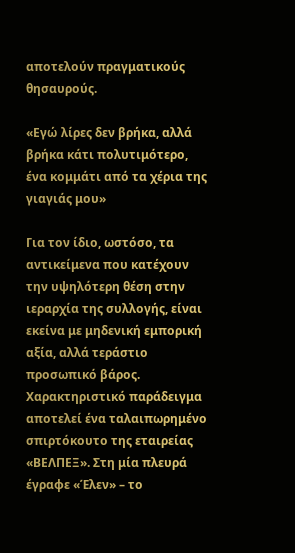αποτελούν πραγματικούς θησαυρούς.

«Εγώ λίρες δεν βρήκα, αλλά βρήκα κάτι πολυτιμότερο, ένα κομμάτι από τα χέρια της γιαγιάς μου»

Για τον ίδιο, ωστόσο, τα αντικείμενα που κατέχουν την υψηλότερη θέση στην ιεραρχία της συλλογής, είναι εκείνα με μηδενική εμπορική αξία, αλλά τεράστιο προσωπικό βάρος. Χαρακτηριστικό παράδειγμα αποτελεί ένα ταλαιπωρημένο σπιρτόκουτο της εταιρείας «ΒΕΛΠΕΞ». Στη μία πλευρά έγραφε «Έλεν» – το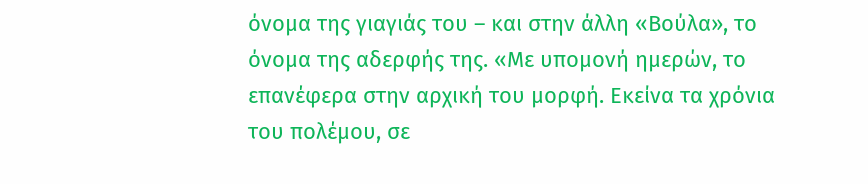όνομα της γιαγιάς του – και στην άλλη «Βούλα», το όνομα της αδερφής της. «Με υπομονή ημερών, το επανέφερα στην αρχική του μορφή. Εκείνα τα χρόνια του πολέμου, σε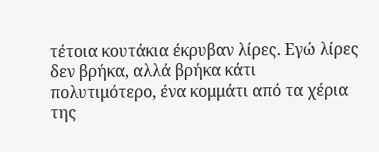τέτοια κουτάκια έκρυβαν λίρες. Εγώ λίρες δεν βρήκα, αλλά βρήκα κάτι πολυτιμότερο, ένα κομμάτι από τα χέρια της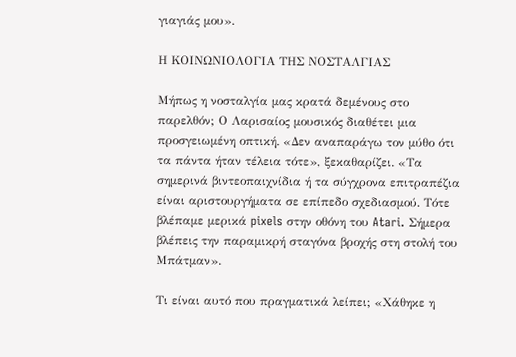γιαγιάς μου».

Η ΚΟΙΝΩΝΙΟΛΟΓΙΑ ΤΗΣ ΝΟΣΤΑΛΓΙΑΣ

Μήπως η νοσταλγία μας κρατά δεμένους στο παρελθόν; Ο Λαρισαίος μουσικός διαθέτει μια προσγειωμένη οπτική. «Δεν αναπαράγω τον μύθο ότι τα πάντα ήταν τέλεια τότε», ξεκαθαρίζει. «Τα σημερινά βιντεοπαιχνίδια ή τα σύγχρονα επιτραπέζια είναι αριστουργήματα σε επίπεδο σχεδιασμού. Τότε βλέπαμε μερικά pixels στην οθόνη του Atari. Σήμερα βλέπεις την παραμικρή σταγόνα βροχής στη στολή του Μπάτμαν».

Τι είναι αυτό που πραγματικά λείπει; «Χάθηκε η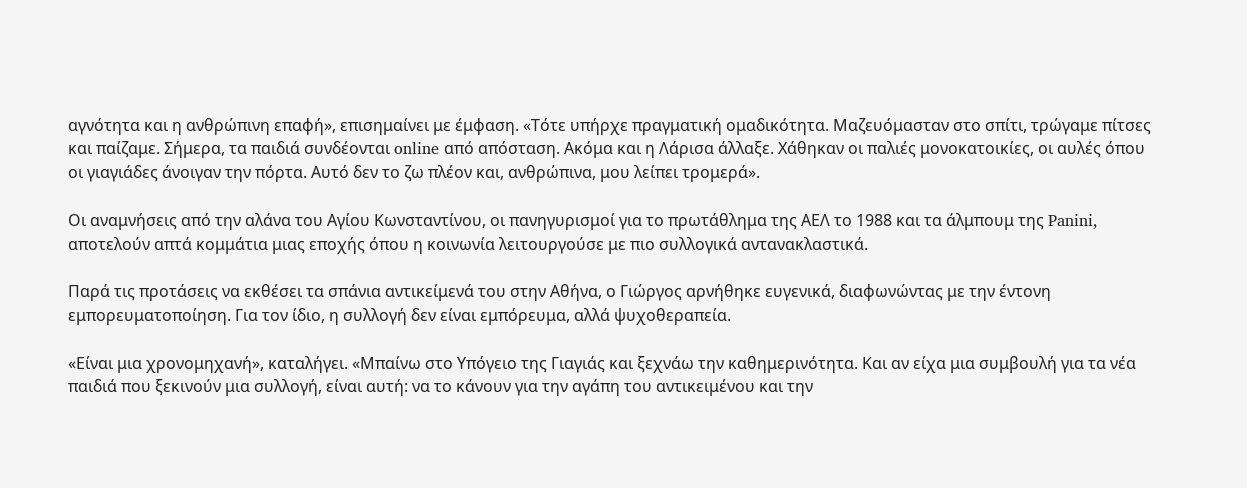αγνότητα και η ανθρώπινη επαφή», επισημαίνει με έμφαση. «Τότε υπήρχε πραγματική ομαδικότητα. Μαζευόμασταν στο σπίτι, τρώγαμε πίτσες και παίζαμε. Σήμερα, τα παιδιά συνδέονται online από απόσταση. Ακόμα και η Λάρισα άλλαξε. Χάθηκαν οι παλιές μονοκατοικίες, οι αυλές όπου οι γιαγιάδες άνοιγαν την πόρτα. Αυτό δεν το ζω πλέον και, ανθρώπινα, μου λείπει τρομερά».

Οι αναμνήσεις από την αλάνα του Αγίου Κωνσταντίνου, οι πανηγυρισμοί για το πρωτάθλημα της ΑΕΛ το 1988 και τα άλμπουμ της Panini, αποτελούν απτά κομμάτια μιας εποχής όπου η κοινωνία λειτουργούσε με πιο συλλογικά αντανακλαστικά.

Παρά τις προτάσεις να εκθέσει τα σπάνια αντικείμενά του στην Αθήνα, ο Γιώργος αρνήθηκε ευγενικά, διαφωνώντας με την έντονη εμπορευματοποίηση. Για τον ίδιο, η συλλογή δεν είναι εμπόρευμα, αλλά ψυχοθεραπεία.

«Είναι μια χρονομηχανή», καταλήγει. «Μπαίνω στο Υπόγειο της Γιαγιάς και ξεχνάω την καθημερινότητα. Και αν είχα μια συμβουλή για τα νέα παιδιά που ξεκινούν μια συλλογή, είναι αυτή: να το κάνουν για την αγάπη του αντικειμένου και την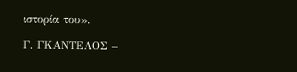ιστορία του».

Γ. ΓΚΑΝΤΕΛΟΣ –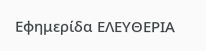Εφημερίδα ΕΛΕΥΘΕΡΙΑ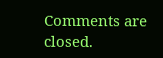Comments are closed.